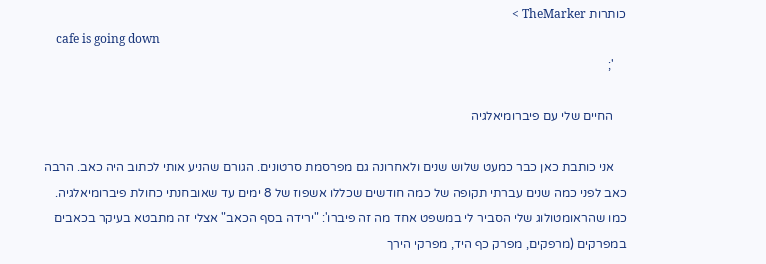כותרות TheMarker >
    cafe is going down
    ';

    החיים שלי עם פיברומיאלגיה

    אני כותבת כאן כבר כמעט שלוש שנים ולאחרונה גם מפרסמת סרטונים. הגורם שהניע אותי לכתוב היה כאב. הרבה כאב לפני כמה שנים עברתי תקופה של כמה חודשים שכללו אשפוז של 8 ימים עד שאובחנתי כחולת פיברומיאלגיה. כמו שהראומטולוג שלי הסביר לי במשפט אחד מה זה פיברו': "ירידה בסף הכאב" אצלי זה מתבטא בעיקר בכאבים במפרקים (מרפקים, מפרק כף היד, מפרקי הירך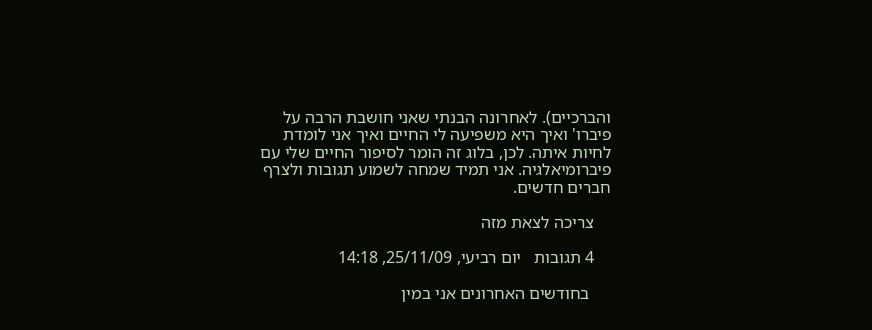והברכיים). לאחרונה הבנתי שאני חושבת הרבה על פיברו' ואיך היא משפיעה לי החיים ואיך אני לומדת לחיות איתה. לכן, בלוג זה הומר לסיפור החיים שלי עם פיברומיאלגיה. אני תמיד שמחה לשמוע תגובות ולצרף חברים חדשים.

    צריכה לצאת מזה

    4 תגובות   יום רביעי, 25/11/09, 14:18

     בחודשים האחרונים אני במין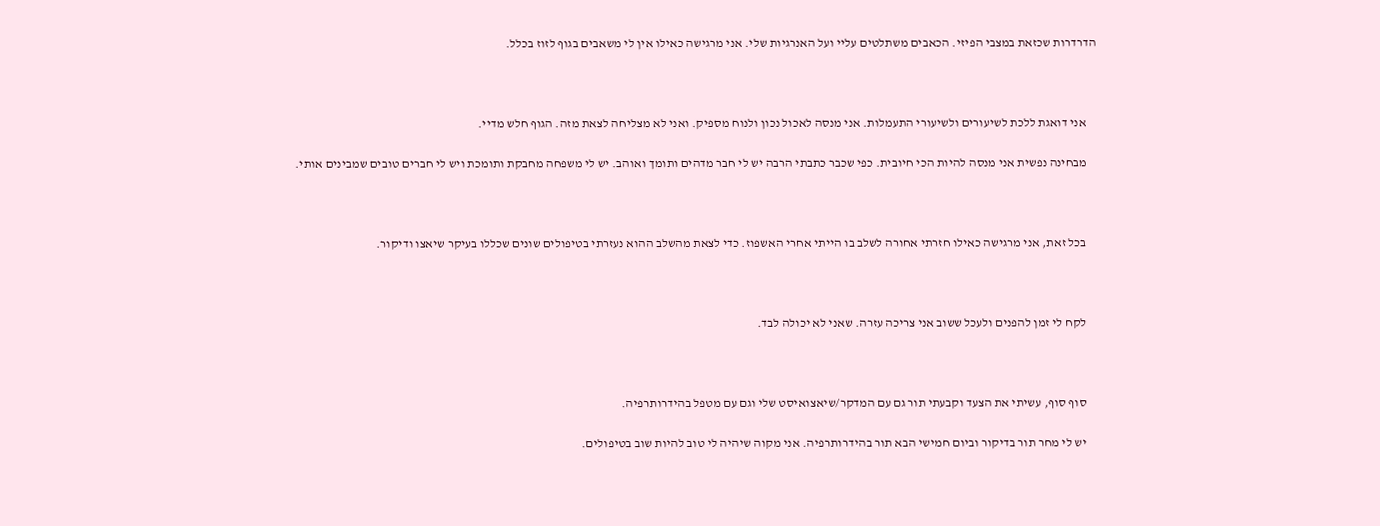הדרדרות שכזאת במצבי הפיזי. הכאבים משתלטים עליי ועל האנרגיות שלי. אני מרגישה כאילו אין לי משאבים בגוף לזוז בכלל.



    אני דואגת ללכת לשיעורים ולשיעורי התעמלות. אני מנסה לאכול נכון ולנוח מספיק. ואני לא מצליחה לצאת מזה. הגוף חלש מדיי.

    מבחינה נפשית אני מנסה להיות הכי חיובית. כפי שכבר כתבתי הרבה יש לי חבר מדהים ותומך ואוהב. יש לי משפחה מחבקת ותומכת ויש לי חברים טובים שמבינים אותי.



    בכל זאת, אני מרגישה כאילו חזרתי אחורה לשלב בו הייתי אחרי האשפוז. כדי לצאת מהשלב ההוא נעזרתי בטיפולים שונים שכללו בעיקר שיאצו ודיקור.



    לקח לי זמן להפנים ולעכל ששוב אני צריכה עזרה. שאני לא יכולה לבד.



    סוף סוף, עשיתי את הצעד וקבעתי תור גם עם המדקר/שיאצואיסט שלי וגם עם מטפל בהידרותרפיה.

    יש לי מחר תור בדיקור וביום חמישי הבא תור בהידרותרפיה. אני מקוה שיהיה לי טוב להיות שוב בטיפולים.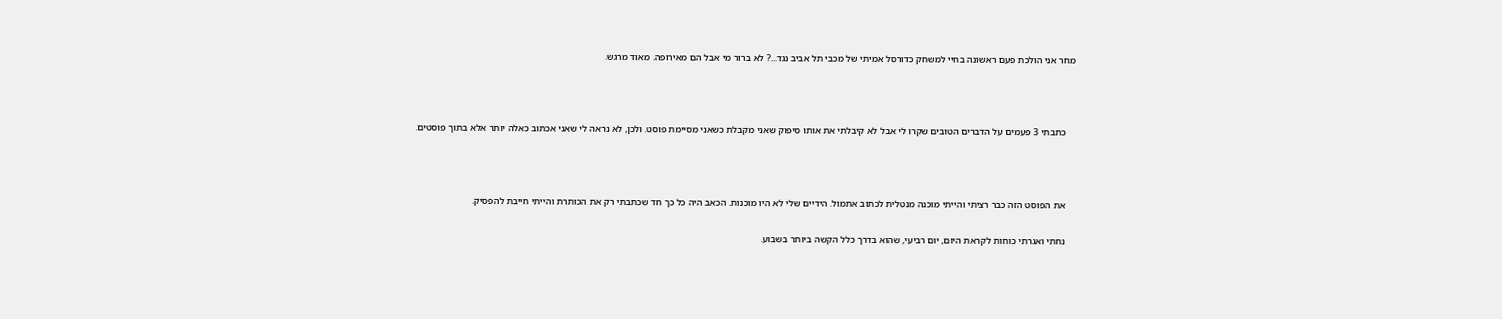מחר אני הולכת פעם ראשונה בחיי למשחק כדורסל אמיתי של מכבי תל אביב נגד...? לא ברור מי אבל הם מאירופה. מאוד מרגש.



    כתבתי 3 פעמים על הדברים הטובים שקרו לי אבל לא קיבלתי את אותו סיפוק שאני מקבלת כשאני מסיימת פוסט. ולכן, לא נראה לי שאני אכתוב כאלה יותר אלא בתוך פוסטים.



    את הפוסט הזה כבר רציתי והייתי מוכנה מנטלית לכתוב אתמול. הידיים שלי לא היו מוכנות. הכאב היה כל כך חד שכתבתי רק את הכותרת והייתי חייבת להפסיק.

    נחתי ואגרתי כוחות לקראת היום, יום רביעי, שהוא בדרך כלל הקשה ביותר בשבוע.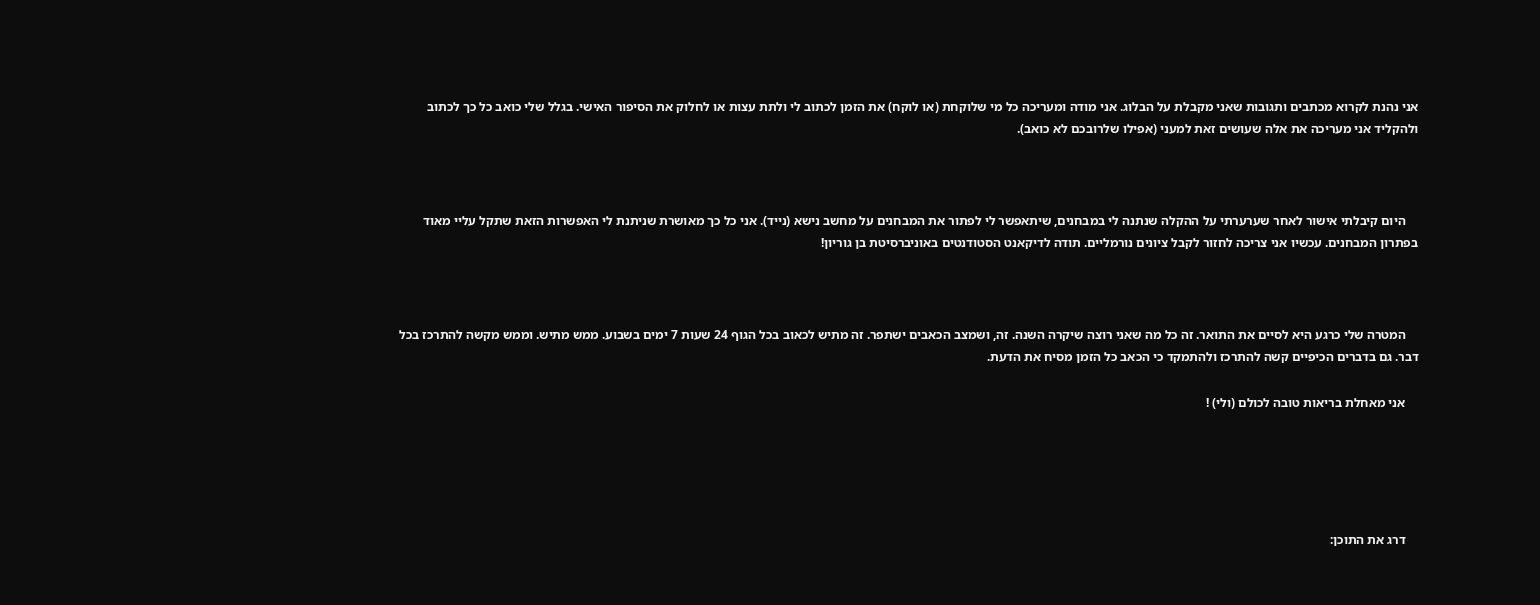אני נהנת לקרוא מכתבים ותגובות שאני מקבלת על הבלוג. אני מודה ומעריכה כל מי שלוקחת (או לוקח) את הזמן לכתוב לי ולתת עצות או לחלוק את הסיפור האישי. בגלל שלי כואב כל כך לכתוב ולהקליד אני מעריכה את אלה שעושים זאת למעני (אפילו שלרובכם לא כואב).



    היום קיבלתי אישור לאחר שערערתי על ההקלה שנתנה לי במבחנים, שיתאפשר לי לפתור את המבחנים על מחשב נישא (נייד). אני כל כך מאושרת שניתנת לי האפשרות הזאת שתקל עליי מאוד בפתרון המבחנים. עכשיו אני צריכה לחזור לקבל ציונים נורמליים. תודה לדיקאנט הסטודנטים באוניברסיטת בן גוריון!



    המטרה שלי כרגע היא לסיים את התואר. זה כל מה שאני רוצה שיקרה השנה. זה, ושמצב הכאבים ישתפר. זה מתיש לכאוב בכל הגוף 24 שעות 7 ימים בשבוע. ממש מתיש. וממש מקשה להתרכז בכל דבר. גם בדברים הכיפיים קשה להתרכז ולהתמקד כי הכאב כל הזמן מסיח את הדעת.

    אני מאחלת בריאות טובה לכולם (ולי) !





    דרג את התוכן: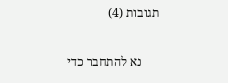תגובות (4)

      נא להתחבר כדי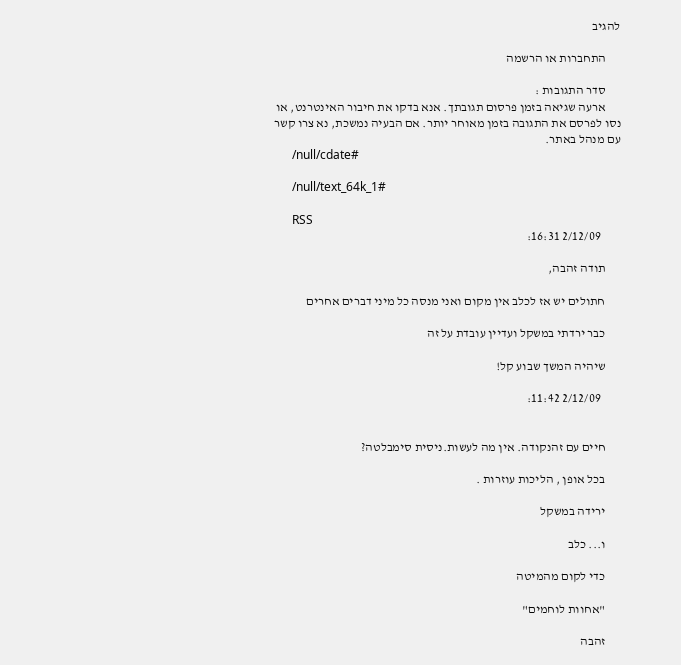להגיב

      התחברות או הרשמה

      סדר התגובות :
      ארעה שגיאה בזמן פרסום תגובתך. אנא בדקו את חיבור האינטרנט, או נסו לפרסם את התגובה בזמן מאוחר יותר. אם הבעיה נמשכת, נא צרו קשר עם מנהל באתר.
      /null/cdate#

      /null/text_64k_1#

      RSS
        2/12/09 16:31:

      תודה זהבה,

      חתולים יש אז לכלב אין מקום ואני מנסה כל מיני דברים אחרים

      כבר ירדתי במשקל ועדיין עובדת על זה

      שיהיה המשך שבוע קל!

        2/12/09 11:42:


      חיים עם זהנקודה. אין מה לעשות.ניסית סימבלטה?

      בכל אופן , הליכות עוזרות .

      ירידה במשקל

      ו... כלב

      כדי לקום מהמיטה

      "אחוות לוחמים"

      זהבה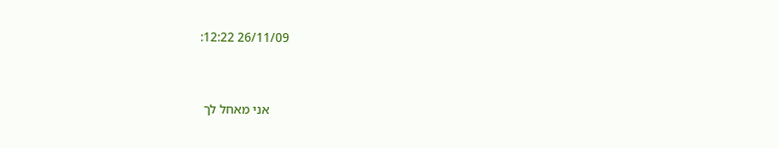26/11/09 12:22:


      אני מאחל לך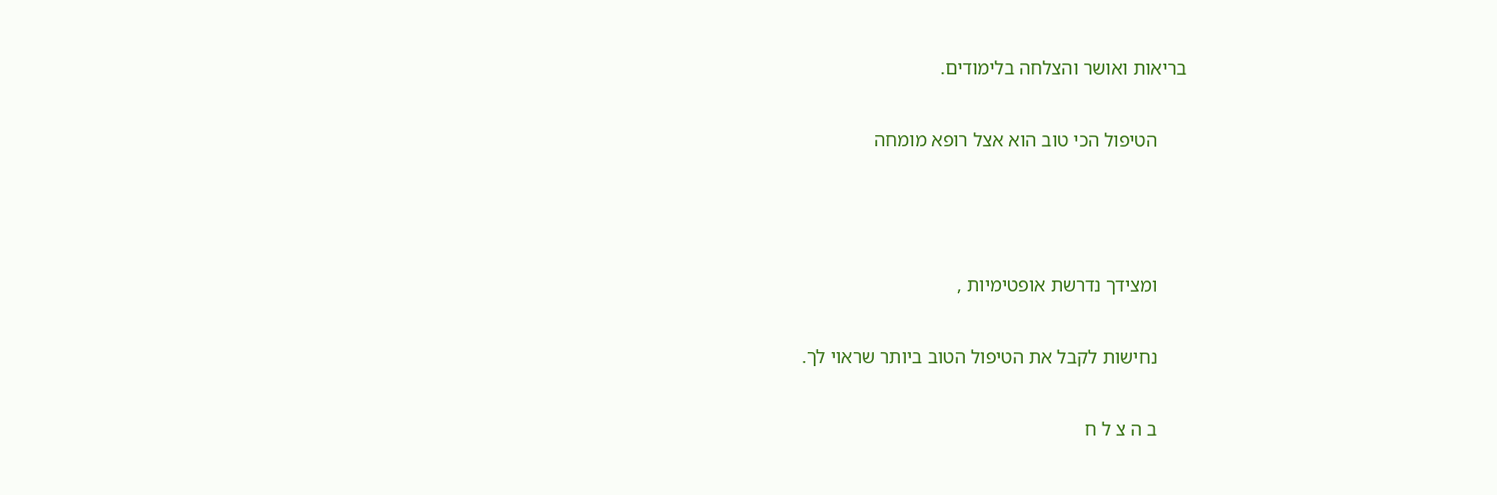בריאות ואושר והצלחה בלימודים.

      הטיפול הכי טוב הוא אצל רופא מומחה



      ומצידך נדרשת אופטימיות ,

      נחישות לקבל את הטיפול הטוב ביותר שראוי לך.

      ב ה צ ל ח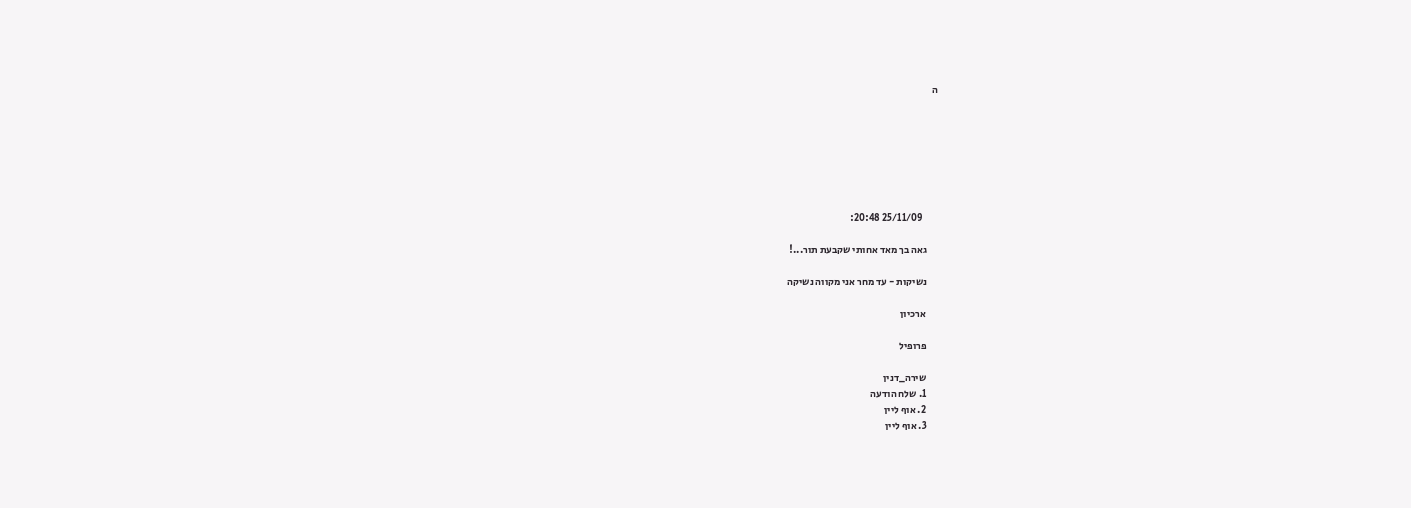ה







        25/11/09 20:48:

      גאה בך מאד אחותי שקבעת תור...!

      נשיקות - עד מחר אני מקווה נשיקה

      ארכיון

      פרופיל

      שירה_דנין
      1. שלח הודעה
      2. אוף ליין
      3. אוף ליין